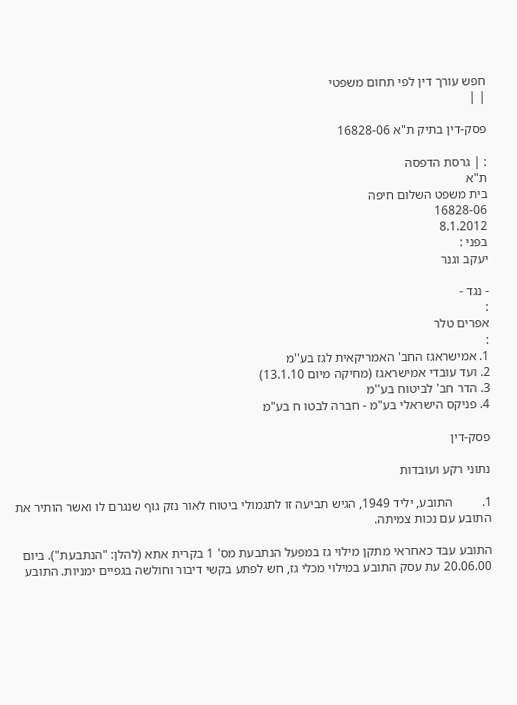חפש עורך דין לפי תחום משפטי
| |

פסק-דין בתיק ת"א 16828-06

: | גרסת הדפסה
ת"א
בית משפט השלום חיפה
16828-06
8.1.2012
בפני :
יעקב וגנר

- נגד -
:
אפרים טלר
:
1. אמישראגז החב' האמריקאית לגז בע''מ
2. ועד עובדי אמישראגז (מחיקה מיום 13.1.10)
3. הדר חב' לביטוח בע''מ
4. פניקס הישראלי בע"מ - חברה לבטו ח בע"מ

פסק-דין

נתוני רקע ועובדות

1.         התובע, יליד 1949, הגיש תביעה זו לתגמולי ביטוח לאור נזק גוף שנגרם לו ואשר הותיר את התובע עם נכות צמיתה.

התובע עבד כאחראי מתקן מילוי גז במפעל הנתבעת מס' 1 בקרית אתא (להלן: "הנתבעת"). ביום 20.06.00 עת עסק התובע במילוי מכלי גז, חש לפתע בקשי דיבור וחולשה בגפיים ימניות. התובע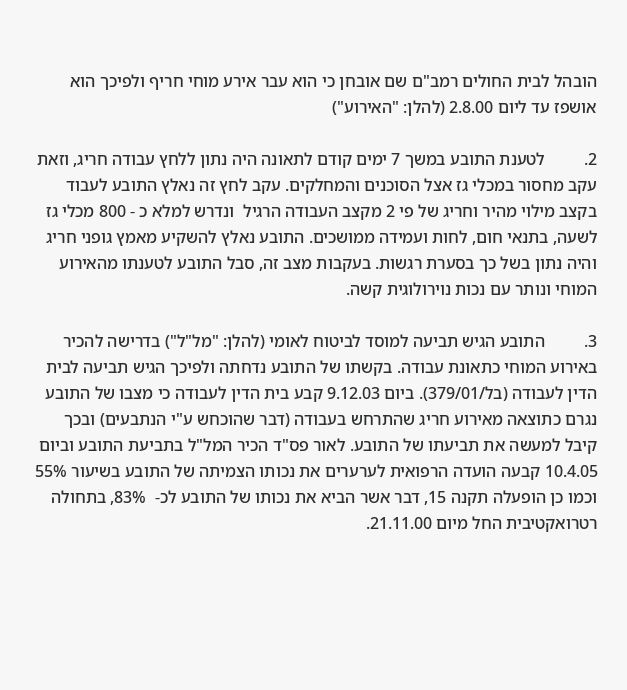הובהל לבית החולים רמב"ם שם אובחן כי הוא עבר אירע מוחי חריף ולפיכך הוא אושפז עד ליום 2.8.00 (להלן: "האירוע")

2.         לטענת התובע במשך 7 ימים קודם לתאונה היה נתון ללחץ עבודה חריג, וזאת עקב מחסור במכלי גז אצל הסוכנים והמחלקים. עקב לחץ זה נאלץ התובע לעבוד בקצב מילוי מהיר וחריג של פי 2 מקצב העבודה הרגיל  ונדרש למלא כ - 800 מכלי גז לשעה, בתנאי חום, לחות ועמידה ממושכים. התובע נאלץ להשקיע מאמץ גופני חריג והיה נתון בשל כך בסערת רגשות. בעקבות מצב זה, סבל התובע לטענתו מהאירוע המוחי ונותר עם נכות נוירולוגית קשה.

3.         התובע הגיש תביעה למוסד לביטוח לאומי (להלן: "מל"ל") בדרישה להכיר באירוע המוחי כתאונת עבודה. בקשתו של התובע נדחתה ולפיכך הגיש תביעה לבית הדין לעבודה (בל/379/01). ביום 9.12.03 קבע בית הדין לעבודה כי מצבו של התובע נגרם כתוצאה מאירוע חריג שהתרחש בעבודה (דבר שהוכחש ע"י הנתבעים) ובכך קיבל למעשה את תביעתו של התובע. לאור פס"ד הכיר המל"ל בתביעת התובע וביום 10.4.05 קבעה הועדה הרפואית לערערים את נכותו הצמיתה של התובע בשיעור 55% וכמו כן הופעלה תקנה 15, דבר אשר הביא את נכותו של התובע לכ-  83%, בתחולה רטרואקטיבית החל מיום 21.11.00.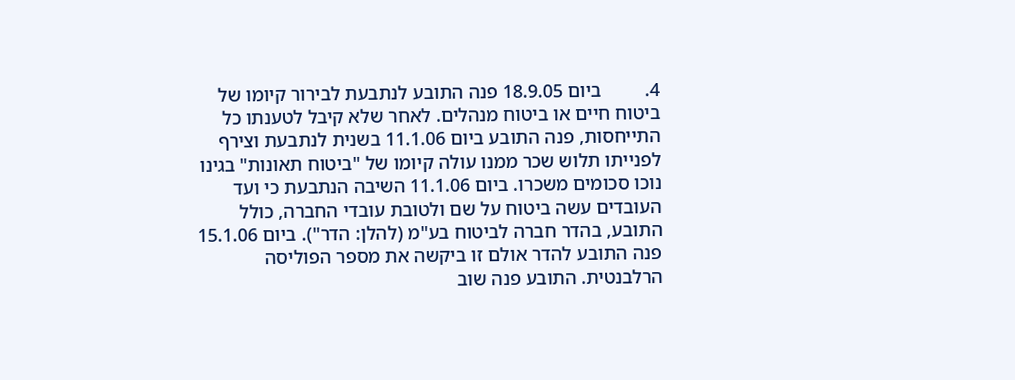4.         ביום 18.9.05 פנה התובע לנתבעת לבירור קיומו של ביטוח חיים או ביטוח מנהלים. לאחר שלא קיבל לטענתו כל התייחסות, פנה התובע ביום 11.1.06 בשנית לנתבעת וצירף לפנייתו תלוש שכר ממנו עולה קיומו של "ביטוח תאונות" בגינו נוכו סכומים משכרו. ביום 11.1.06 השיבה הנתבעת כי ועד העובדים עשה ביטוח על שם ולטובת עובדי החברה, כולל התובע, בהדר חברה לביטוח בע"מ (להלן: הדר"). ביום 15.1.06 פנה התובע להדר אולם זו ביקשה את מספר הפוליסה הרלבנטית. התובע פנה שוב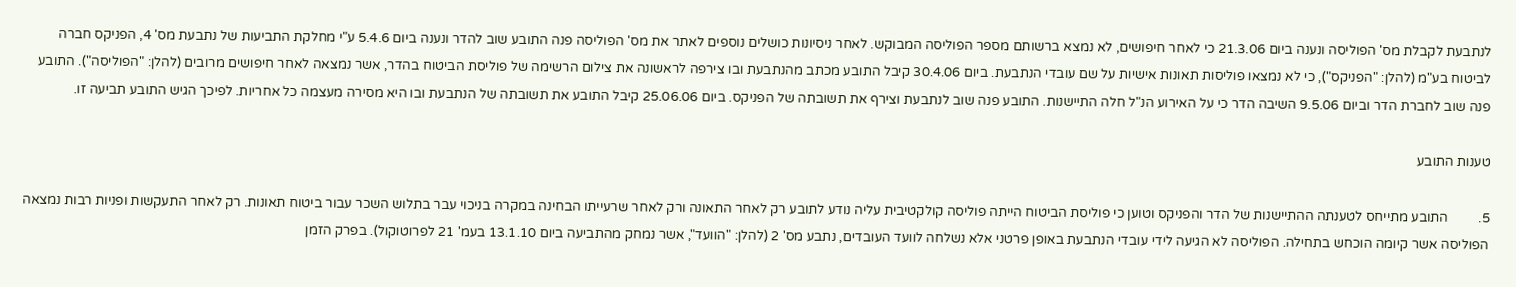לנתבעת לקבלת מס' הפוליסה ונענה ביום 21.3.06 כי לאחר חיפושים, לא נמצא ברשותם מספר הפוליסה המבוקש. לאחר ניסיונות כושלים נוספים לאתר את מס' הפוליסה פנה התובע שוב להדר ונענה ביום 5.4.6 ע"י מחלקת התביעות של נתבעת מס' 4, הפניקס חברה לביטוח בע"מ (להלן: "הפניקס"), כי לא נמצאו פוליסות תאונות אישיות על שם עובדי הנתבעת. ביום 30.4.06 קיבל התובע מכתב מהנתבעת ובו צירפה לראשונה את צילום הרשימה של פוליסת הביטוח בהדר, אשר נמצאה לאחר חיפושים מרובים (להלן: "הפוליסה"). התובע פנה שוב לחברת הדר וביום 9.5.06 השיבה הדר כי על האירוע הנ"ל חלה התיישנות. התובע פנה שוב לנתבעת וצירף את תשובתה של הפניקס. ביום 25.06.06 קיבל התובע את תשובתה של הנתבעת ובו היא מסירה מעצמה כל אחריות. לפיכך הגיש התובע תביעה זו.

טענות התובע

5.         התובע מתייחס לטענתה ההתיישנות של הדר והפניקס וטוען כי פוליסת הביטוח הייתה פוליסה קולקטיבית עליה נודע לתובע רק לאחר התאונה ורק לאחר שרעייתו הבחינה במקרה בניכוי עבר בתלוש השכר עבור ביטוח תאונות. רק לאחר התעקשות ופניות רבות נמצאה הפוליסה אשר קיומה הוכחש בתחילה. הפוליסה לא הגיעה לידי עובדי הנתבעת באופן פרטני אלא נשלחה לוועד העובדים, נתבע מס' 2 (להלן: "הוועד", אשר נמחק מהתביעה ביום 13.1.10 בעמ' 21 לפרוטוקול). בפרק הזמן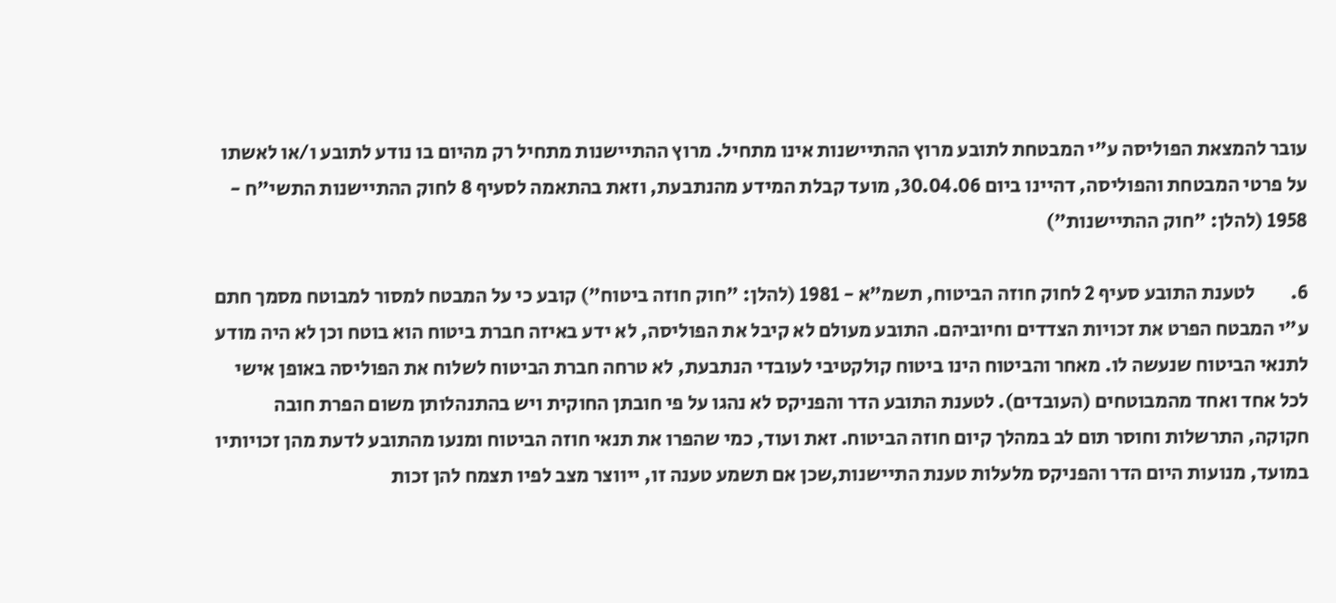עובר להמצאת הפוליסה ע"י המבטחת לתובע מרוץ ההתיישנות אינו מתחיל. מרוץ ההתיישנות מתחיל רק מהיום בו נודע לתובע ו/או לאשתו על פרטי המבטחת והפוליסה, דהיינו ביום 30.04.06, מועד קבלת המידע מהנתבעת, וזאת בהתאמה לסעיף 8 לחוק ההתיישנות התשי"ח - 1958 (להלן: "חוק ההתיישנות")

6.         לטענת התובע סעיף 2 לחוק חוזה הביטוח, תשמ"א - 1981 (להלן: "חוק חוזה ביטוח") קובע כי על המבטח למסור למבוטח מסמך חתם ע"י המבטח הפרט את זכויות הצדדים וחיוביהם. התובע מעולם לא קיבל את הפוליסה, לא ידע באיזה חברת ביטוח הוא בוטח וכן לא היה מודע לתנאי הביטוח שנעשה לו. מאחר והביטוח הינו ביטוח קולקטיבי לעובדי הנתבעת, לא טרחה חברת הביטוח לשלוח את הפוליסה באופן אישי לכל אחד ואחד מהמבוטחים (העובדים). לטענת התובע הדר והפניקס לא נהגו על פי חובתן החוקית ויש בהתנהלותן משום הפרת חובה חקוקה, התרשלות וחוסר תום לב במהלך קיום חוזה הביטוח. זאת ועוד, כמי שהפרו את תנאי חוזה הביטוח ומנעו מהתובע לדעת מהן זכויותיו במועד, מנועות היום הדר והפניקס מלעלות טענת התיישנות,שכן אם תשמע טענה זו, ייווצר מצב לפיו תצמח להן זכות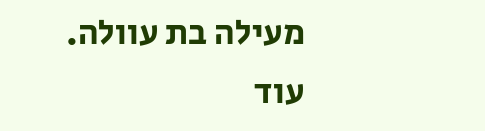מעילה בת עוולה.  עוד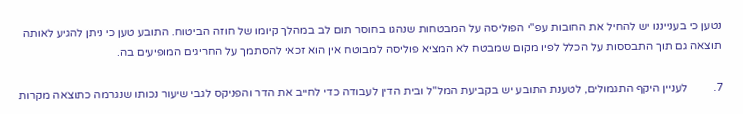נטען כי בענייננו יש להחיל את החובות עפ"י הפוליסה על המבטחות שנהגו בחוסר תום לב במהלך קיומו של חוזה הביטוח. התובע טען כי ניתן להגיע לאותה תוצאה גם תוך התבססות על הכלל לפיו מקום שמבטח לא המציא פוליסה למבוטח אין הוא זכאי להסתמך על החריגים המופיעים בה.

7.         לעניין היקף התגמולים, לטענת התובע יש בקביעת המל"ל ובית הדין לעבודה כדי לחייב את הדר והפניקס לגבי שיעור נכותו שנגרמה כתוצאה מקרות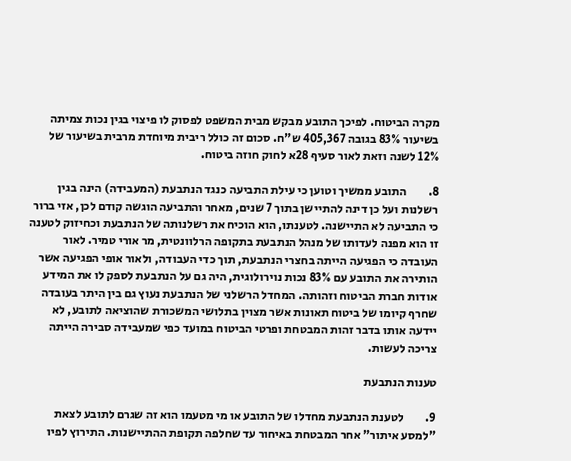מקרה הביטוח. לפיכך התובע מבקש מבית המשפט לפסוק לו פיצוי בגין נכות צמיתה בשיעור 83% בגובה 405,367 ש"ח. סכום זה כולל ריבית מיוחדת מרבית בשיעור של 12% לשנה וזאת לאור סעיף 28א לחוק חוזה ביטוח.

8.         התובע ממשיך וטוען כי עילת התביעה כנגד הנתבעת (המעבידה) הינה בגין רשלנות ועל כן דינה להתיישן בתוך 7 שנים, מאחר והתביעה הוגשה קודם לכן, אזי ברור כי התביעה לא התיישנה. לטענתו, הוא הוכיח את רשלנותה של הנתבעת וכחיזוק לטענה זו הוא מפנה לעדותו של מנהל הנתבעת בתקופה הרלוונטית, מר אורי טמיר. לאור העובדה כי הפגיעה הייתה בחצרי הנתבעת, תוך כדי העבודה, ולאור אופי הפגיעה אשר הותירה את התובע עם 83% נכות נוירולוגית, היה גם על הנתבעת לספק לו את המידע אודות חברת הביטוח וזהותה. המחדל הרשלני של הנתבעת נעוץ גם בין היתר בעובדה שחרף קיומו של ביטוח תאונות אשר מצוין בתלושי המשכורת שהוציאה לתובע, לא יידעה אותו בדבר זהות המבטחת ופרטי הביטוח במועד כפי שמעבידה סבירה הייתה צריכה לעשות.

טענות הנתבעת

9.         לטענת הנתבעת מחדלו של התובע או מי מטעמו הוא זה שגרם לתובע לצאת "למסע איתור" אחר המבטחת באיחור עד שחלפה תקופת ההתיישנות. התירוץ לפיו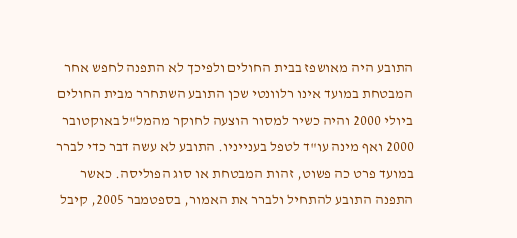התובע היה מאושפז בבית החולים ולפיכך לא התפנה לחפש אחר המבטחת במועד אינו רלוונטי שכן התובע השתחרר מבית החולים ביולי 2000 והיה כשיר למסור הוצעה לחוקר מהמל"ל באוקטובר 2000 ואף מינה עו"ד לטפל בענייניו. התובע לא עשה דבר כדי לברר במועד פרט כה פשוט, זהות המבטחת או סוג הפוליסה. כאשר התפנה התובע להתחיל ולברר את האמור, בספטמבר 2005, קיבל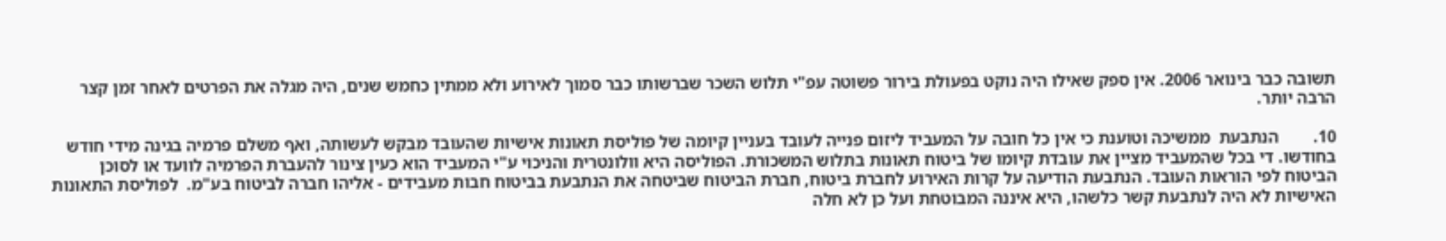תשובה כבר בינואר 2006. אין ספק שאילו היה נוקט בפעולת בירור פשוטה עפ"י תלוש השכר שברשותו כבר סמוך לאירוע ולא ממתין כחמש שנים, היה מגלה את הפרטים לאחר זמן קצר הרבה יותר.

10.        הנתבעת  ממשיכה וטוענת כי אין כל חובה על המעביד ליזום פנייה לעובד בעניין קיומה של פוליסת תאונות אישיות שהעובד מבקש לעשותה, ואף משלם פרמיה בגינה מידי חודש בחודשו. די בכל שהמעביד מציין את עובדת קיומו של ביטוח תאונות בתלוש המשכורת. הפוליסה היא וולונטרית והניכוי ע"י המעביד הוא כעין צינור להעברת הפרמיה לוועד או לסוכן הביטוח לפי הוראות העובד. הנתבעת הודיעה על קרות האירוע לחברת ביטוח, חברת הביטוח שביטחה את הנתבעת בביטוח חבות מעבידים - אליהו חברה לביטוח בע"מ.  לפוליסת התאונות האישיות לא היה לנתבעת קשר כלשהו, היא איננה המבוטחת ועל כן לא חלה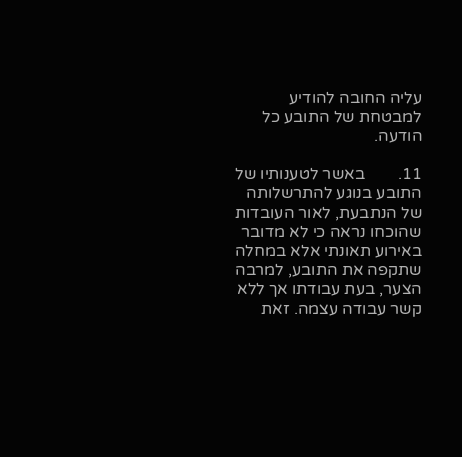עליה החובה להודיע למבטחת של התובע כל הודעה.

11.        באשר לטענותיו של התובע בנוגע להתרשלותה של הנתבעת, לאור העובדות שהוכחו נראה כי לא מדובר באירוע תאונתי אלא במחלה שתקפה את התובע, למרבה הצער, בעת עבודתו אך ללא קשר עבודה עצמה. זאת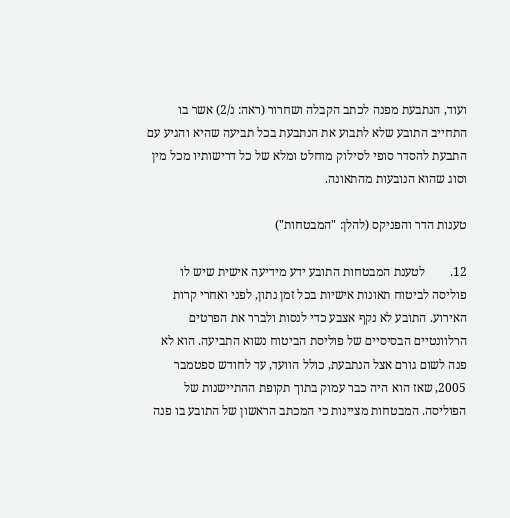ועוד, הנתבעת מפנה לכתב הקבלה ושחרור (ראה: נ/2) אשר בו התחייב התובע שלא לתבוע את הנתבעת בכל תביעה שהיא והגיע עם התבעת להסדר סופי לסילוק מוחלט ומלא של כל דרישותיו מכל מין וסוג שהוא הנובעות מהתאונה.

טענות הדר והפניקס (להלן: "המבטחות")

12.        לטענת המבטחות התובע ידע מידיעה אישית שיש לו פוליסה לביטוח תאונות אישיות בכל זמן נתון, לפני ואחרי קרות האירוע. התובע לא נקף אצבע כדי לנסות ולברר את הפרטים הרלוונטיים הבסיסיים של פוליסת הביטוח נשוא התביעה. הוא לא פנה לשום גורם אצל הנתבעת, כולל הוועד, עד לחודש ספטמבר 2005, שאז הוא היה כבר עמוק בתוך תקופת ההתיישנות של הפוליסה. המבטחות מציינות כי המכתב הראשון של התובע בו פנה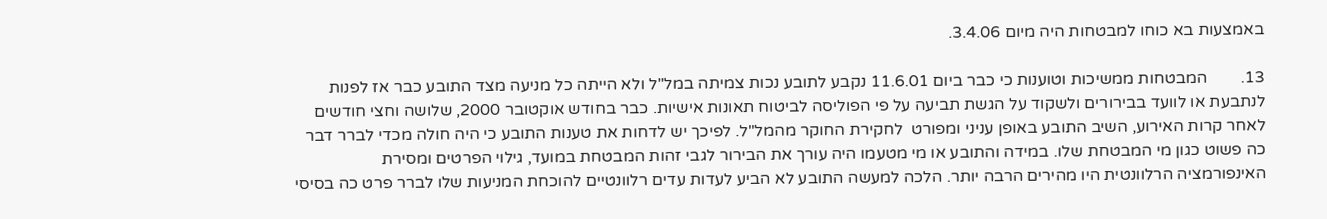באמצעות בא כוחו למבטחות היה מיום 3.4.06.

13.        המבטחות ממשיכות וטוענות כי כבר ביום 11.6.01 נקבע לתובע נכות צמיתה במל"ל ולא הייתה כל מניעה מצד התובע כבר אז לפנות לנתבעת או לוועד בבירורים ולשקוד על הגשת תביעה על פי הפוליסה לביטוח תאונות אישיות. כבר בחודש אוקטובר 2000, שלושה וחצי חודשים לאחר קרות האירוע, השיב התובע באופן עניני ומפורט  לחקירת החוקר מהמל"ל. לפיכך יש לדחות את טענות התובע כי היה חולה מכדי לברר דבר כה פשוט כגון מי המבטחת שלו. במידה והתובע או מי מטעמו היה עורך את הבירור לגבי זהות המבטחת במועד, גילוי הפרטים ומסירת האינפורמציה הרלוונטית היו מהירים הרבה יותר. הלכה למעשה התובע לא הביע לעדות עדים רלוונטיים להוכחת המניעות שלו לברר פרט כה בסיסי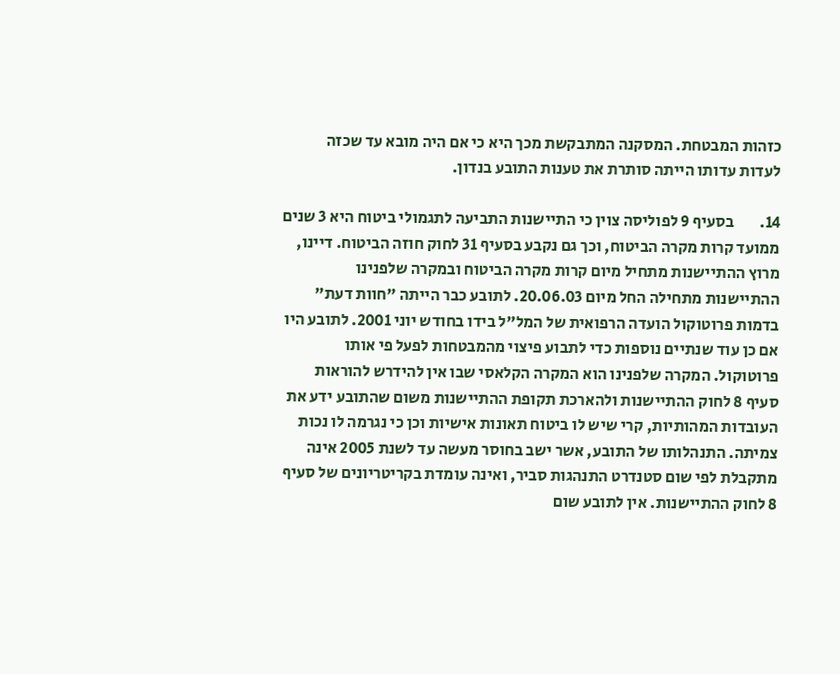כזהות המבטחת. המסקנה המתבקשת מכך היא כי אם היה מובא עד שכזה לעדות עדותו הייתה סותרת את טענות התובע בנדון.

14.        בסעיף 9 לפוליסה צוין כי התיישנות התביעה לתגמולי ביטוח היא 3 שנים ממועד קרות מקרה הביטוח, וכך גם נקבע בסעיף 31 לחוק חוזה הביטוח. דיינו, מרוץ ההתיישנות מתחיל מיום קרות מקרה הביטוח ובמקרה שלפנינו ההתיישנות מתחילה החל מיום 20.06.03. לתובע כבר הייתה "חוות דעת" בדמות פרוטוקול הועדה הרפואית של המל"ל בידו בחודש יוני 2001. לתובע היו אם כן עוד שנתיים נוספות כדי לתבוע פיצוי מהמבטחות לפעל פי אותו פרוטוקול. המקרה שלפנינו הוא המקרה הקלאסי שבו אין להידרש להוראות סעיף 8 לחוק ההתיישנות ולהארכת תקופת ההתיישנות משום שהתובע ידע את העובדות המהותיות, קרי שיש לו ביטוח תאונות אישיות וכן כי נגרמה לו נכות צמיתה. התנהלותו של התובע, אשר ישב בחוסר מעשה עד לשנת 2005 אינה מתקבלת לפי שום סטנדרט התנהגות סביר, ואינה עומדת בקריטריונים של סעיף 8 לחוק ההתיישנות. אין לתובע שום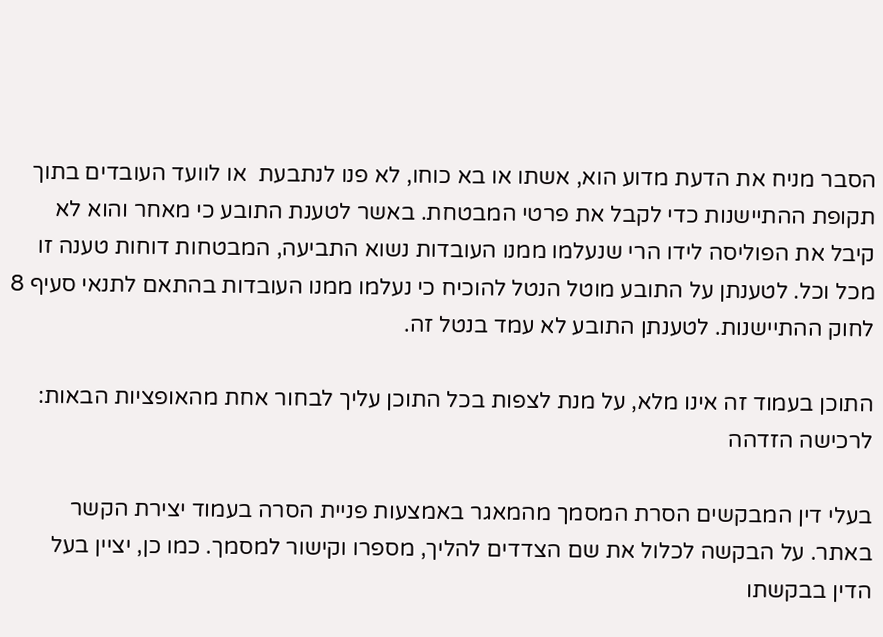הסבר מניח את הדעת מדוע הוא, אשתו או בא כוחו, לא פנו לנתבעת  או לוועד העובדים בתוך תקופת ההתיישנות כדי לקבל את פרטי המבטחת. באשר לטענת התובע כי מאחר והוא לא קיבל את הפוליסה לידו הרי שנעלמו ממנו העובדות נשוא התביעה, המבטחות דוחות טענה זו  מכל וכל. לטענתן על התובע מוטל הנטל להוכיח כי נעלמו ממנו העובדות בהתאם לתנאי סעיף 8 לחוק ההתיישנות. לטענתן התובע לא עמד בנטל זה.

התוכן בעמוד זה אינו מלא, על מנת לצפות בכל התוכן עליך לבחור אחת מהאופציות הבאות:
לרכישה הזדהה

בעלי דין המבקשים הסרת המסמך מהמאגר באמצעות פניית הסרה בעמוד יצירת הקשר באתר. על הבקשה לכלול את שם הצדדים להליך, מספרו וקישור למסמך. כמו כן, יציין בעל הדין בבקשתו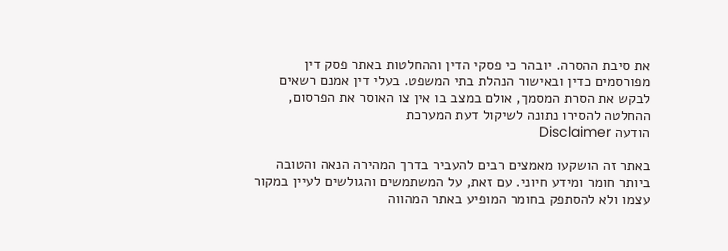את סיבת ההסרה. יובהר כי פסקי הדין וההחלטות באתר פסק דין מפורסמים כדין ובאישור הנהלת בתי המשפט. בעלי דין אמנם רשאים לבקש את הסרת המסמך, אולם במצב בו אין צו האוסר את הפרסום, ההחלטה להסירו נתונה לשיקול דעת המערכת
הודעה Disclaimer

באתר זה הושקעו מאמצים רבים להעביר בדרך המהירה הנאה והטובה ביותר חומר ומידע חיוני. עם זאת, על המשתמשים והגולשים לעיין במקור עצמו ולא להסתפק בחומר המופיע באתר המהווה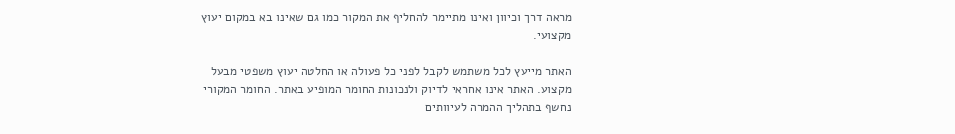מראה דרך וכיוון ואינו מתיימר להחליף את המקור כמו גם שאינו בא במקום יעוץ מקצועי.

האתר מייעץ לכל משתמש לקבל לפני כל פעולה או החלטה יעוץ משפטי מבעל מקצוע. האתר אינו אחראי לדיוק ולנכונות החומר המופיע באתר. החומר המקורי נחשף בתהליך ההמרה לעיוותים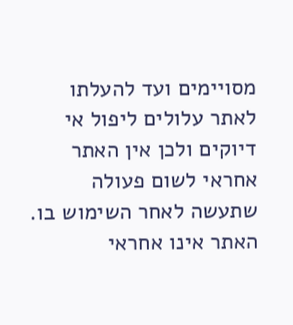מסויימים ועד להעלתו לאתר עלולים ליפול אי דיוקים ולכן אין האתר אחראי לשום פעולה שתעשה לאחר השימוש בו. האתר אינו אחראי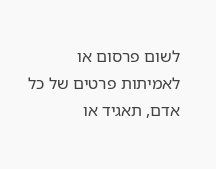לשום פרסום או לאמיתות פרטים של כל אדם, תאגיד או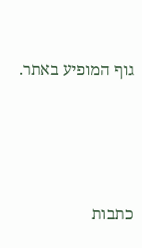גוף המופיע באתר.




כתבות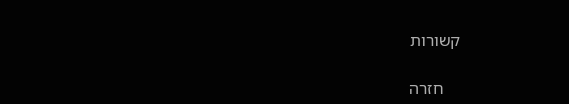קשורות

    חזרה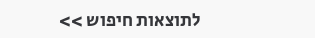לתוצאות חיפוש >>